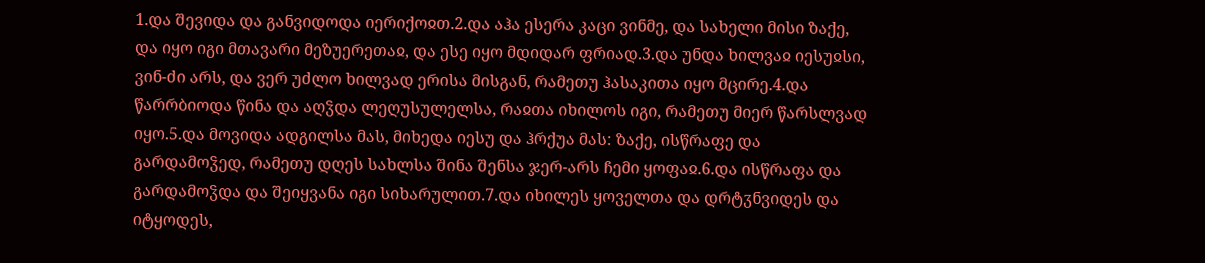1.და შევიდა და განვიდოდა იერიქოჲთ.2.და აჰა ესერა კაცი ვინმე, და სახელი მისი ზაქე, და იყო იგი მთავარი მეზუერეთაჲ, და ესე იყო მდიდარ ფრიად.3.და უნდა ხილვაჲ იესუჲსი, ვინ-ძი არს, და ვერ უძლო ხილვად ერისა მისგან, რამეთუ ჰასაკითა იყო მცირე.4.და წარრბიოდა წინა და აღჴდა ლეღუსულელსა, რაჲთა იხილოს იგი, რამეთუ მიერ წარსლვად იყო.5.და მოვიდა ადგილსა მას, მიხედა იესუ და ჰრქუა მას: ზაქე, ისწრაფე და გარდამოჴედ, რამეთუ დღეს სახლსა შინა შენსა ჯერ-არს ჩემი ყოფაჲ.6.და ისწრაფა და გარდამოჴდა და შეიყვანა იგი სიხარულით.7.და იხილეს ყოველთა და დრტჳნვიდეს და იტყოდეს,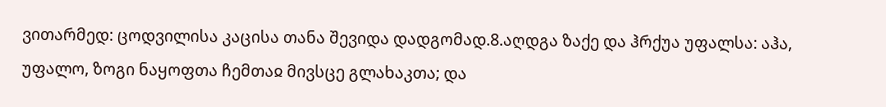ვითარმედ: ცოდვილისა კაცისა თანა შევიდა დადგომად.8.აღდგა ზაქე და ჰრქუა უფალსა: აჰა, უფალო, ზოგი ნაყოფთა ჩემთაჲ მივსცე გლახაკთა; და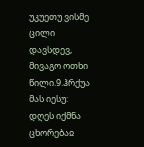უკუეთუ ვისმე ცილი დავსდევ, მივაგო ოთხი წილი.9.ჰრქუა მას იესუ: დღეს იქმნა ცხორებაჲ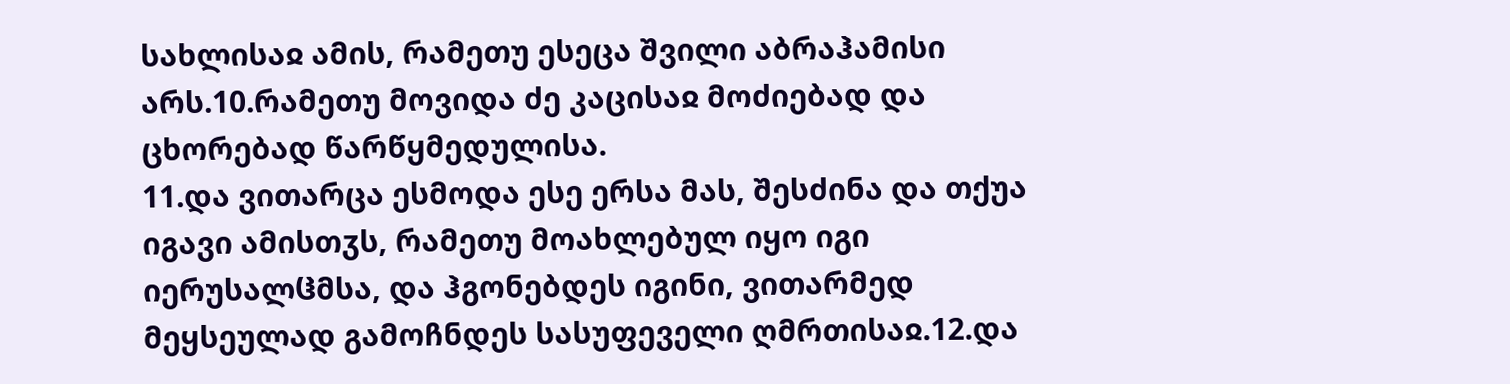სახლისაჲ ამის, რამეთუ ესეცა შვილი აბრაჰამისი არს.10.რამეთუ მოვიდა ძე კაცისაჲ მოძიებად და ცხორებად წარწყმედულისა.
11.და ვითარცა ესმოდა ესე ერსა მას, შესძინა და თქუა იგავი ამისთჳს, რამეთუ მოახლებულ იყო იგი იერუსალჱმსა, და ჰგონებდეს იგინი, ვითარმედ მეყსეულად გამოჩნდეს სასუფეველი ღმრთისაჲ.12.და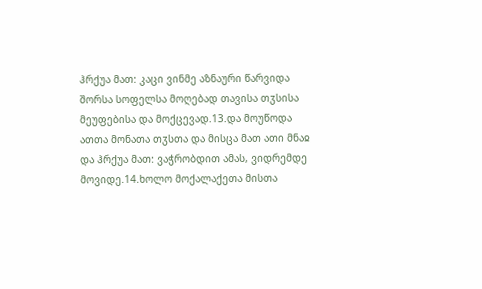ჰრქუა მათ: კაცი ვინმე აზნაური წარვიდა შორსა სოფელსა მოღებად თავისა თჳსისა მეუფებისა და მოქცევად.13.და მოუწოდა ათთა მონათა თჳსთა და მისცა მათ ათი მნაჲ და ჰრქუა მათ: ვაჭრობდით ამას, ვიდრემდე მოვიდე.14.ხოლო მოქალაქეთა მისთა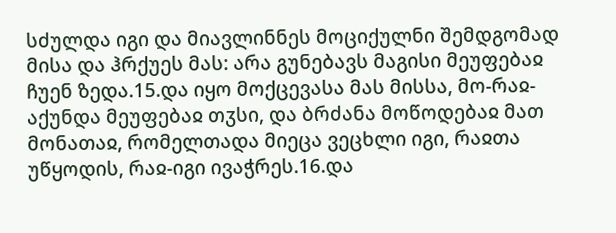სძულდა იგი და მიავლინნეს მოციქულნი შემდგომად მისა და ჰრქუეს მას: არა გუნებავს მაგისი მეუფებაჲ ჩუენ ზედა.15.და იყო მოქცევასა მას მისსა, მო-რაჲ-აქუნდა მეუფებაჲ თჳსი, და ბრძანა მოწოდებაჲ მათ მონათაჲ, რომელთადა მიეცა ვეცხლი იგი, რაჲთა უწყოდის, რაჲ-იგი ივაჭრეს.16.და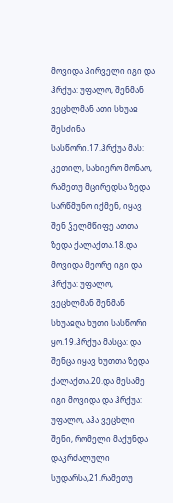მოვიდა პირველი იგი და ჰრქუა: უფალო, შენმან ვეცხლმან ათი სხუაჲ შესძინა სასწორი.17.ჰრქუა მას: კეთილ, სახიერო მონაო, რამეთუ მცირედსა ზედა სარწმუნო იქმენ, იყავ შენ ჴელმწიფე ათთა ზედა ქალაქთა.18.და მოვიდა მეორე იგი და ჰრქუა: უფალო, ვეცხლმან შენმან სხუაჲღა ხუთი სასწორი ყო.19.ჰრქუა მასცა: და შენცა იყავ ხუთთა ზედა ქალაქთა.20.და მესამე იგი მოვიდა და ჰრქუა: უფალო, აჰა ვეცხლი შენი, რომელი მაქუნდა დაკრძალული სუდარსა,21.რამეთუ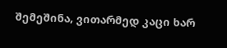შემეშინა, ვითარმედ კაცი ხარ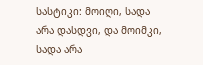სასტიკი: მოიღი, სადა არა დასდვი, და მოიმკი, სადა არა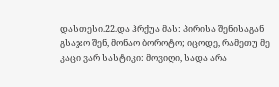დასთესი.22.და ჰრქუა მას: პირისა შენისაგან გსაჯო შენ, მონაო ბოროტო; იცოდე, რამეთუ მე კაცი ვარ სასტიკი: მოვიღი, სადა არა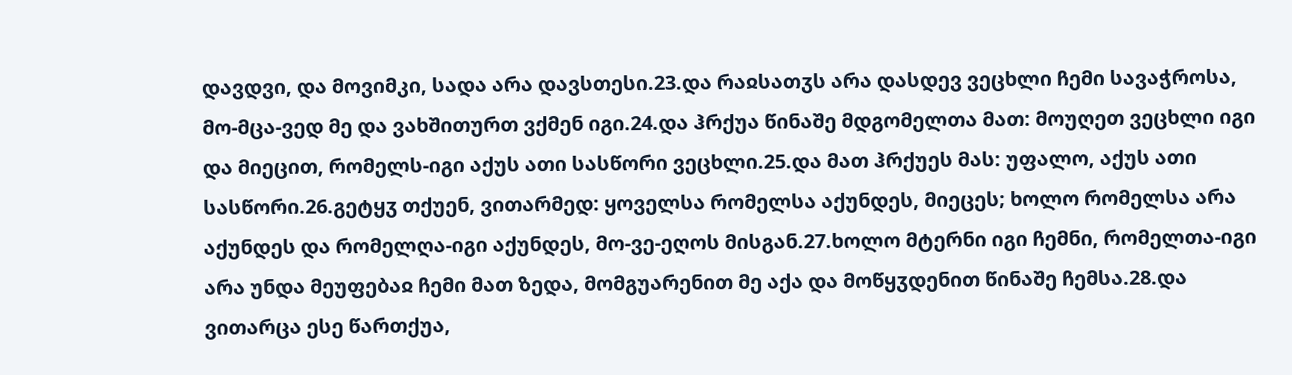დავდვი, და მოვიმკი, სადა არა დავსთესი.23.და რაჲსათჳს არა დასდევ ვეცხლი ჩემი სავაჭროსა, მო-მცა-ვედ მე და ვახშითურთ ვქმენ იგი.24.და ჰრქუა წინაშე მდგომელთა მათ: მოუღეთ ვეცხლი იგი და მიეცით, რომელს-იგი აქუს ათი სასწორი ვეცხლი.25.და მათ ჰრქუეს მას: უფალო, აქუს ათი სასწორი.26.გეტყჳ თქუენ, ვითარმედ: ყოველსა რომელსა აქუნდეს, მიეცეს; ხოლო რომელსა არა აქუნდეს და რომელღა-იგი აქუნდეს, მო-ვე-ეღოს მისგან.27.ხოლო მტერნი იგი ჩემნი, რომელთა-იგი არა უნდა მეუფებაჲ ჩემი მათ ზედა, მომგუარენით მე აქა და მოწყჳდენით წინაშე ჩემსა.28.და ვითარცა ესე წართქუა,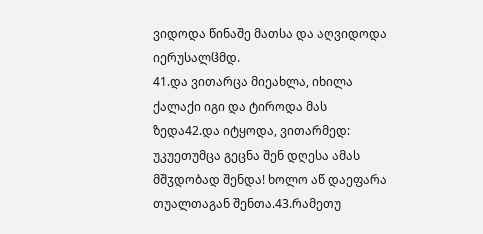ვიდოდა წინაშე მათსა და აღვიდოდა იერუსალჱმდ.
41.და ვითარცა მიეახლა, იხილა ქალაქი იგი და ტიროდა მას ზედა42.და იტყოდა, ვითარმედ: უკუეთუმცა გეცნა შენ დღესა ამას მშჳდობად შენდა! ხოლო აწ დაეფარა თუალთაგან შენთა.43.რამეთუ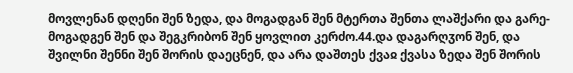მოვლენან დღენი შენ ზედა, და მოგადგან შენ მტერთა შენთა ლაშქარი და გარე-მოგადგენ შენ და შეგკრიბონ შენ ყოვლით კერძო.44.და დაგარღჳონ შენ, და შვილნი შენნი შენ შორის დაეცნენ, და არა დაშთეს ქვაჲ ქვასა ზედა შენ შორის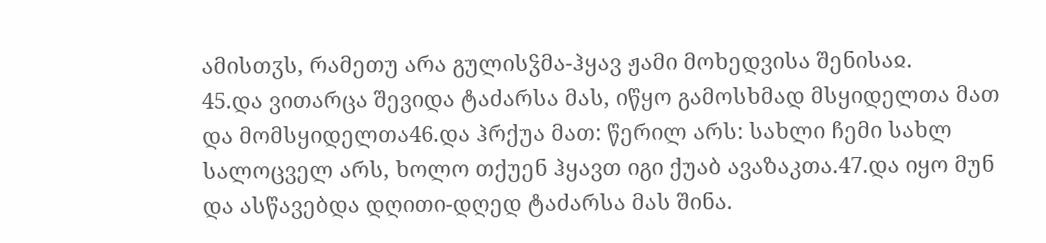ამისთჳს, რამეთუ არა გულისჴმა-ჰყავ ჟამი მოხედვისა შენისაჲ.
45.და ვითარცა შევიდა ტაძარსა მას, იწყო გამოსხმად მსყიდელთა მათ და მომსყიდელთა46.და ჰრქუა მათ: წერილ არს: სახლი ჩემი სახლ სალოცველ არს, ხოლო თქუენ ჰყავთ იგი ქუაბ ავაზაკთა.47.და იყო მუნ და ასწავებდა დღითი-დღედ ტაძარსა მას შინა.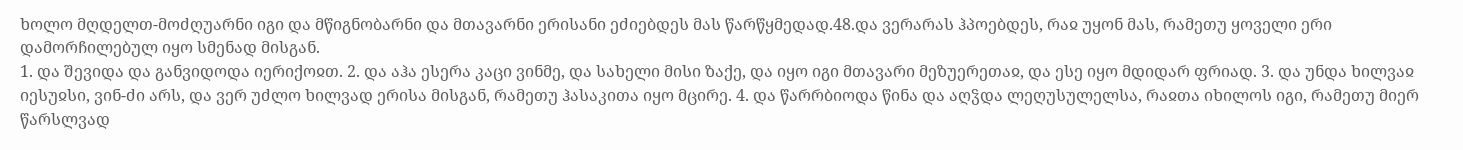ხოლო მღდელთ-მოძღუარნი იგი და მწიგნობარნი და მთავარნი ერისანი ეძიებდეს მას წარწყმედად.48.და ვერარას ჰპოებდეს, რაჲ უყონ მას, რამეთუ ყოველი ერი დამორჩილებულ იყო სმენად მისგან.
1. და შევიდა და განვიდოდა იერიქოჲთ. 2. და აჰა ესერა კაცი ვინმე, და სახელი მისი ზაქე, და იყო იგი მთავარი მეზუერეთაჲ, და ესე იყო მდიდარ ფრიად. 3. და უნდა ხილვაჲ იესუჲსი, ვინ-ძი არს, და ვერ უძლო ხილვად ერისა მისგან, რამეთუ ჰასაკითა იყო მცირე. 4. და წარრბიოდა წინა და აღჴდა ლეღუსულელსა, რაჲთა იხილოს იგი, რამეთუ მიერ წარსლვად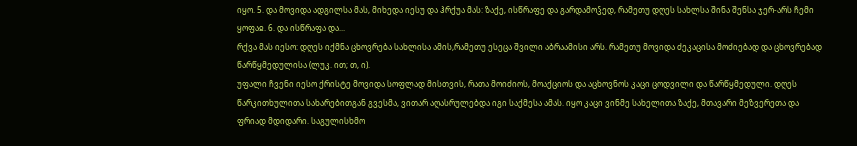იყო. 5. და მოვიდა ადგილსა მას, მიხედა იესუ და ჰრქუა მას: ზაქე, ისწრაფე და გარდამოჴედ, რამეთუ დღეს სახლსა შინა შენსა ჯერ-არს ჩემი ყოფაჲ. 6. და ისწრაფა და...
რქვა მას იესო: დღეს იქმნა ცხოვრება სახლისა ამის,რამეთუ ესეცა შვილი აბრაამისი არს. რამეთუ მოვიდა ძეკაცისა მოძიებად და ცხოვრებად წარწყმედულისა (ლუკ. ით; თ, ი).
უფალი ჩვენი იესო ქრისტე მოვიდა სოფლად მისთვის, რათა მოიძიოს, მოაქციოს და აცხოვნოს კაცი ცოდვილი და წარწყმედული. დღეს წარკითხულითა სახარებითგან გვესმა, ვითარ აღასრულებდა იგი საქმესა ამას. იყო კაცი ვინმე სახელითა ზაქე, მთავარი მეზვერეთა და ფრიად მდიდარი. საგულისხმო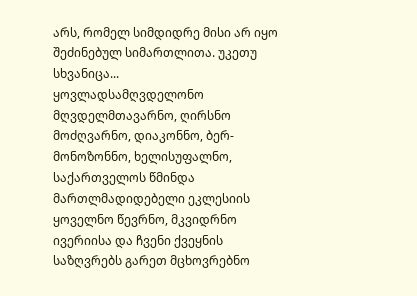არს, რომელ სიმდიდრე მისი არ იყო შეძინებულ სიმართლითა. უკეთუ სხვანიცა...
ყოვლადსამღვდელონო მღვდელმთავარნო, ღირსნო მოძღვარნო, დიაკონნო, ბერ-მონოზონნო, ხელისუფალნო, საქართველოს წმინდა მართლმადიდებელი ეკლესიის ყოველნო წევრნო, მკვიდრნო ივერიისა და ჩვენი ქვეყნის საზღვრებს გარეთ მცხოვრებნო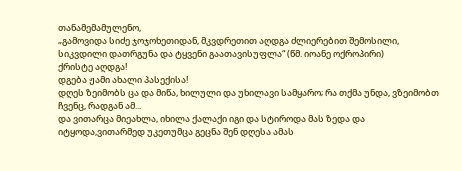თანამემამულენო,
„გამოვიდა სიძე ჯოჯოხეთიდან, მკვდრეთით აღდგა ძლიერებით შემოსილი, სიკვდილი დათრგუნა და ტყვენი გაათავისუფლა“ (წმ. იოანე ოქროპირი)
ქრისტე აღდგა!
დგება ჟამი ახალი პასექისა!
დღეს ზეიმობს ცა და მიწა, ხილული და უხილავი სამყარო; რა თქმა უნდა, ვზეიმობთ ჩვენც, რადგან ამ...
და ვითარცა მიეახლა, იხილა ქალაქი იგი და სტიროდა მას ზედა და იტყოდა,ვითარმედ უკეთუმცა გეცნა შენ დღესა ამას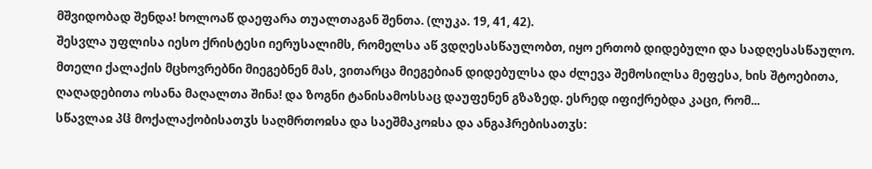მშვიდობად შენდა! ხოლოაწ დაეფარა თუალთაგან შენთა. (ლუკა. 19, 41, 42).
შესვლა უფლისა იესო ქრისტესი იერუსალიმს, რომელსა აწ ვდღესასწაულობთ, იყო ერთობ დიდებული და სადღესასწაულო. მთელი ქალაქის მცხოვრებნი მიეგებნენ მას, ვითარცა მიეგებიან დიდებულსა და ძლევა შემოსილსა მეფესა, ხის შტოებითა, ღაღადებითა ოსანა მაღალთა შინა! და ზოგნი ტანისამოსსაც დაუფენენ გზაზედ. ესრედ იფიქრებდა კაცი, რომ...
სწავლაჲ პჱ მოქალაქობისათჳს საღმრთოჲსა და საეშმაკოჲსა და ანგაჰრებისათჳს: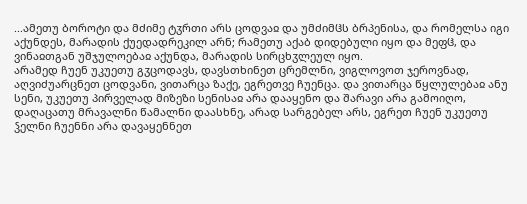...ამეთუ ბოროტი და მძიმე ტჳრთი არს ცოდვაჲ და უმძიმჱს ბრპენისა, და რომელსა იგი აქუნდეს, მარადის ქუედადრეკილ არნ; რამეთუ აქაბ დიდებული იყო და მეფჱ, და ვინაჲთგან უშჯულოებაჲ აქუნდა, მარადის სირცხჳლეულ იყო.
არამედ ჩუენ უკუეთუ გჳცოდავს, დავსთხინეთ ცრემლნი, ვიგლოვოთ ჯეროვნად, აღვიძუარცნეთ ცოდვანი, ვითარცა ზაქე, ეგრეთვე ჩუენცა. და ვითარცა წყლულებაჲ ანუ სენი, უკუეთუ პირველად მიზეზი სენისაჲ არა დააყენო და შარავი არა გამოიღო, დაღაცათუ მრავალნი წამალნი დაასხნე, არად სარგებელ არს, ეგრეთ ჩუენ უკუეთუ ჴელნი ჩუენნი არა დავაყენნეთ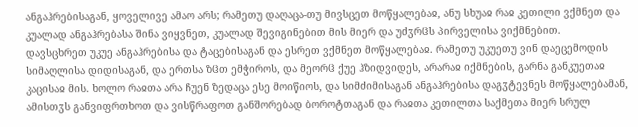ანგაჰრებისაგან, ყოველივე ამაო არს; რამეთუ დაღაცა-თუ მივსცეთ მოწყალებაჲ, ანუ სხუაჲ რაჲ კეთილი ვქმნეთ და კუალად ანგაჰრებასა შინა ვიყვნეთ, კუალად შევიგინებით მის მიერ და უძჳრჱს პირველისა ვიქმნებით.
დავსცხრეთ უკუე ანგაჰრებისა და ტაცებისაგან და ესრეთ ვქმნეთ მოწყალებაჲ. რამეთუ უკუეთუ ვინ დაეცემოდის სიმაღლისა დიდისაგან, და ერთსა ზჱთ ემჭიროს, და მეორჱ ქუე ჰზიდვიდეს, არარაჲ იქმნების, გარნა განკუეთაჲ კაცისაჲ მის. ხოლო რაჲთა არა ჩუენ ზედაცა ესე მოიწიოს, და სიმძიმისაგან ანგაჰრებისა დაგჳტევნეს მოწყალებამან, ამისთჳს განვიფრთხოთ და ვისწრაფოთ განშორებად ბოროტთაგან და რაჲთა კეთილთა საქმეთა მიერ სრულ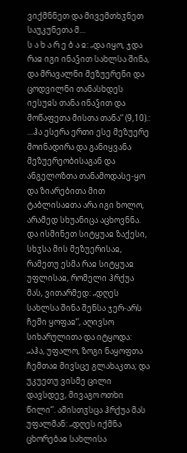ვიქმნნეთ და მივემთხჳნეთ საუკუნეთა მ...
ს ა ხ ა რ ე ბ ა ჲ: „და იყო, ჯდა რაჲ იგი ინაჴით სახლსა შინა, და მრავალნი მეზუერენი და ცოდვილნი თანასხდეს იესუჲს თანა ინაჴით და მოწაფეთა მისთა თანა“ (9,10).:
...ჰა ესერა ერთი ესე მეზუერე მოინადირა და განიყვანა მეზუერეობისაგან და ანგელოზთა თანამოდასე-ყო და ზიარებითა მით ტაბლისაჲთა არა იგი ხოლო, არამედ სხუანიცა აცხოვნნა. და ისმინეთ სიტყუაჲ ზაქესი, სხჳსა მის მეზუერისაჲ, რამეთუ ესმა რაჲ სიტყუაჲ უფლისაჲ, რომელი ჰრქუა მას, ვითარმედ: „დღეს სახლსა შინა შენსა ჯერ-არს ჩემი ყოფაჲ“, აღივსო სიხარულითა და იტყოდა: „აჰა, უფალო, ზოგი ნაყოფთა ჩემთაჲ მივსცე გლახაკთა; და უკუეთუ ვისმე ცილი დავსდევ, მივაგო ოთხი წილი“. ამისთჳსცა ჰრქუა მას უფალმან: „დღეს იქმნა ცხორებაჲ სახლისა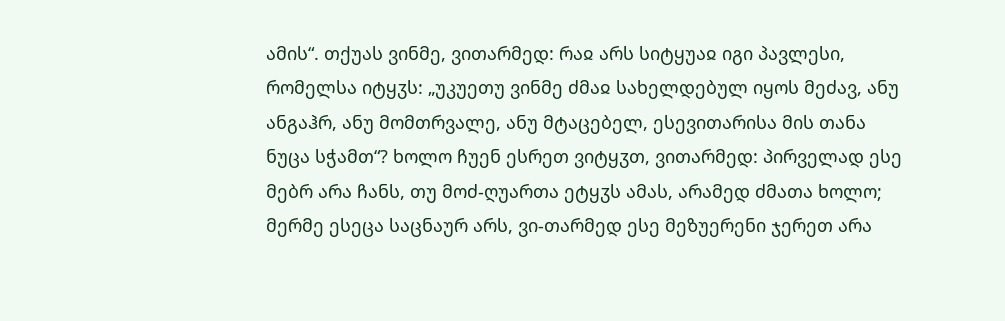ამის“. თქუას ვინმე, ვითარმედ: რაჲ არს სიტყუაჲ იგი პავლესი, რომელსა იტყჳს: „უკუეთუ ვინმე ძმაჲ სახელდებულ იყოს მეძავ, ანუ ანგაჰრ, ანუ მომთრვალე, ანუ მტაცებელ, ესევითარისა მის თანა ნუცა სჭამთ“? ხოლო ჩუენ ესრეთ ვიტყჳთ, ვითარმედ: პირველად ესე მებრ არა ჩანს, თუ მოძ-ღუართა ეტყჳს ამას, არამედ ძმათა ხოლო; მერმე ესეცა საცნაურ არს, ვი-თარმედ ესე მეზუერენი ჯერეთ არა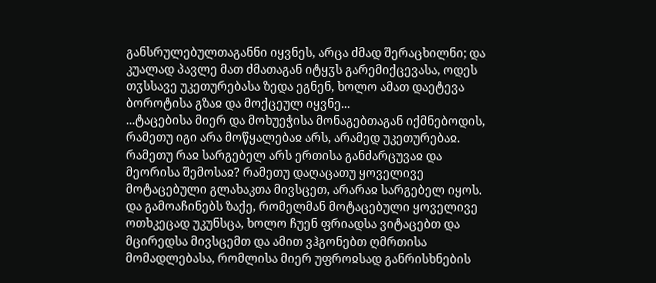განსრულებულთაგანნი იყვნეს, არცა ძმად შერაცხილნი; და კუალად პავლე მათ ძმათაგან იტყჳს გარემიქცევასა, ოდეს თჳსსავე უკეთურებასა ზედა ეგნენ, ხოლო ამათ დაეტევა ბოროტისა გზაჲ და მოქცეულ იყვნე...
...ტაცებისა მიერ და მოხუეჭისა მონაგებთაგან იქმნებოდის, რამეთუ იგი არა მოწყალებაჲ არს, არამედ უკეთურებაჲ. რამეთუ რაჲ სარგებელ არს ერთისა განძარცუვაჲ და მეორისა შემოსაჲ? რამეთუ დაღაცათუ ყოველივე მოტაცებული გლახაკთა მივსცეთ, არარაჲ სარგებელ იყოს. და გამოაჩინებს ზაქე, რომელმან მოტაცებული ყოველივე ოთხკეცად უკუნსცა, ხოლო ჩუენ ფრიადსა ვიტაცებთ და მცირედსა მივსცემთ და ამით ვჰგონებთ ღმრთისა მომადლებასა, რომლისა მიერ უფროჲსად განრისხნების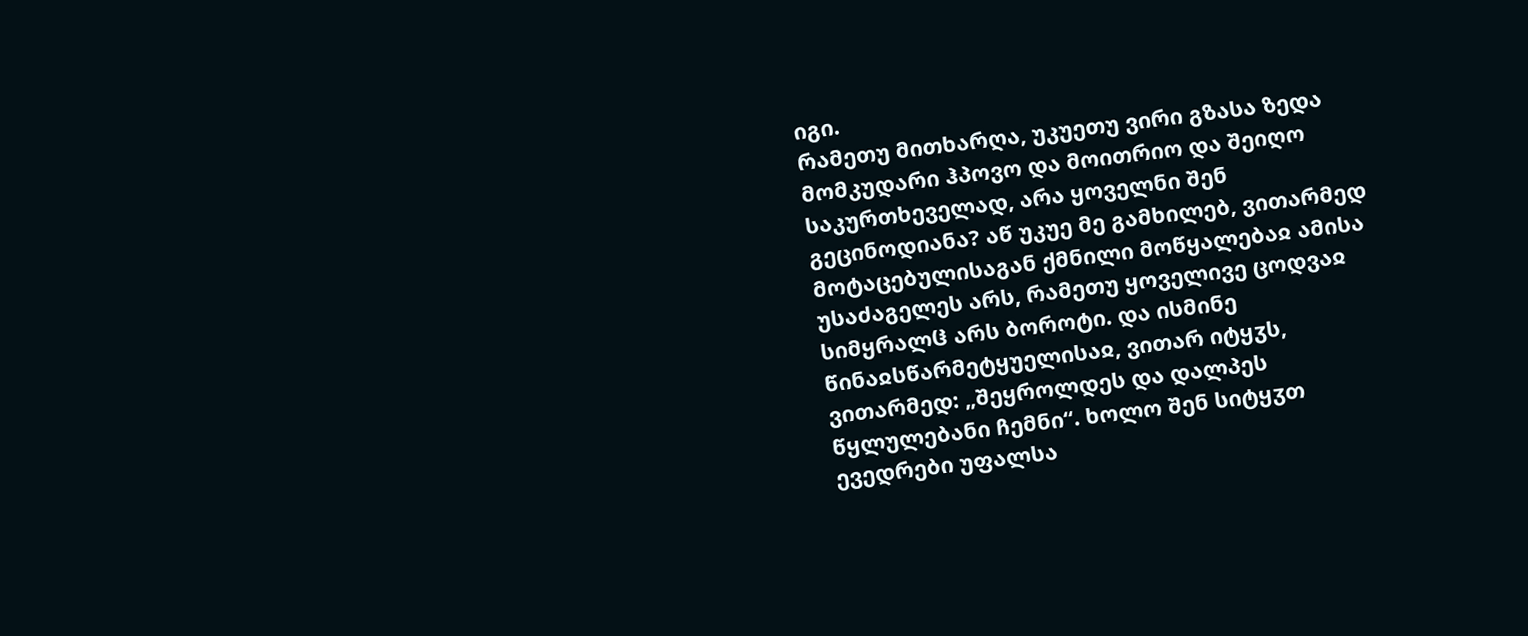იგი.
რამეთუ მითხარღა, უკუეთუ ვირი გზასა ზედა მომკუდარი ჰპოვო და მოითრიო და შეიღო საკურთხეველად, არა ყოველნი შენ გეცინოდიანა? აწ უკუე მე გამხილებ, ვითარმედ მოტაცებულისაგან ქმნილი მოწყალებაჲ ამისა უსაძაგელეს არს, რამეთუ ყოველივე ცოდვაჲ სიმყრალჱ არს ბოროტი. და ისმინე წინაჲსწარმეტყუელისაჲ, ვითარ იტყჳს, ვითარმედ: „შეყროლდეს და დალპეს წყლულებანი ჩემნი“. ხოლო შენ სიტყჳთ ევედრები უფალსა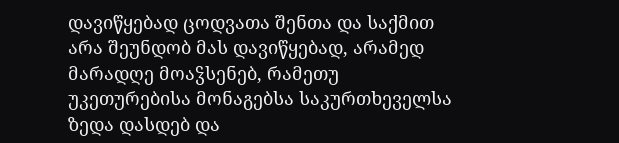დავიწყებად ცოდვათა შენთა და საქმით არა შეუნდობ მას დავიწყებად, არამედ მარადღე მოაჴსენებ, რამეთუ უკეთურებისა მონაგებსა საკურთხეველსა ზედა დასდებ და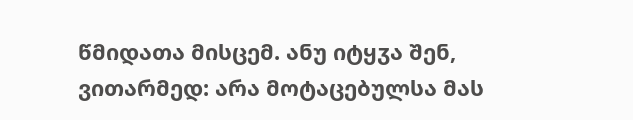წმიდათა მისცემ. ანუ იტყჳა შენ, ვითარმედ: არა მოტაცებულსა მას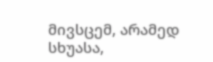მივსცემ, არამედ სხუასა,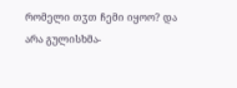რომელი თჳთ ჩემი იყოო? და არა გულისხმა-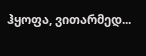ჰყოფა, ვითარმედ...